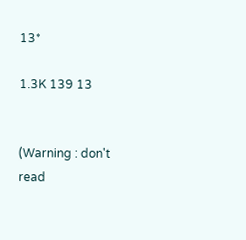13*

1.3K 139 13


(Warning : don't read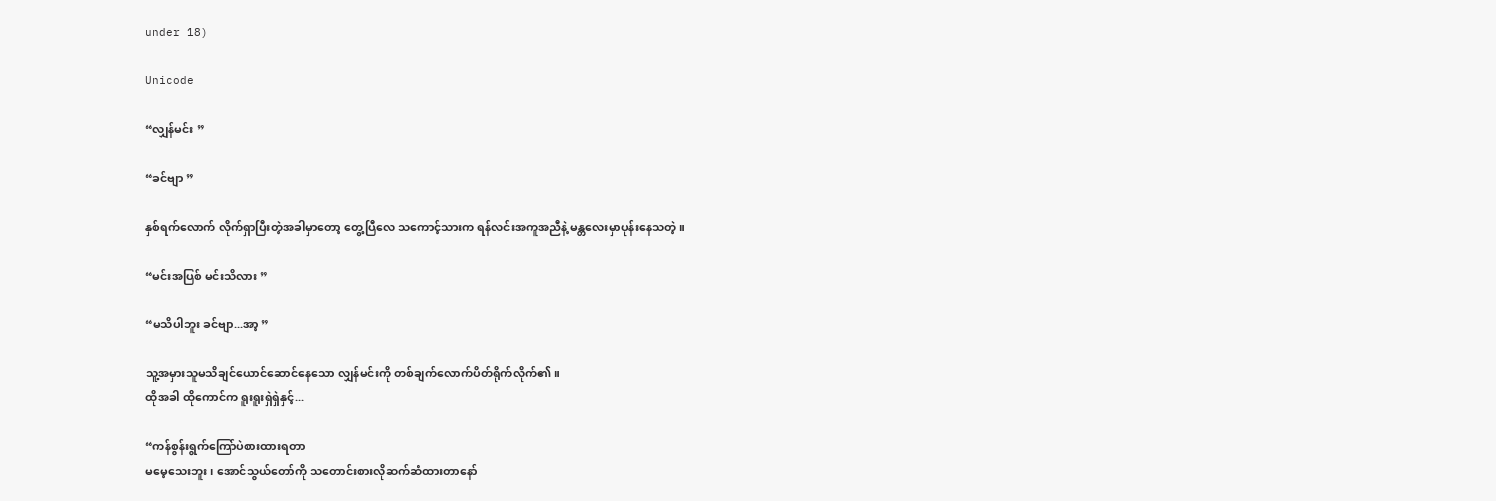under 18)

Unicode

“လျှန်မင်း ”

“ခင်‌ဗျာ ”

နှစ်ရက်လောက် လိုက်ရှာပြီးတဲ့အခါမှာတော့ တွေ့ပြီလေ သကောင့်သားက ရန်လင်းအကူအညီနဲ့ မန္တလေးမှာပုန်းနေသတဲ့ ။

“မင်းအပြစ် မင်းသိလား ”

“မသိပါဘူး ခင်ဗျာ...အာ့ ”

သူ့အမှားသူမသိချင်ယောင်ဆောင်နေသော လျှန်မင်းကို တစ်ချက်လောက်ပိတ်ရိုက်လိုက်၏။
ထိုအခါ ထိုကောင်က ရူးရူးရှဲရှဲနှင့်...

“ကန်စွန်းရွက်ကြော်ပဲစားထားရတာ
မမေ့သေးဘူး၊ အောင်သွယ်တော်ကို သတောင်းစားလိုဆက်ဆံထားတာနော်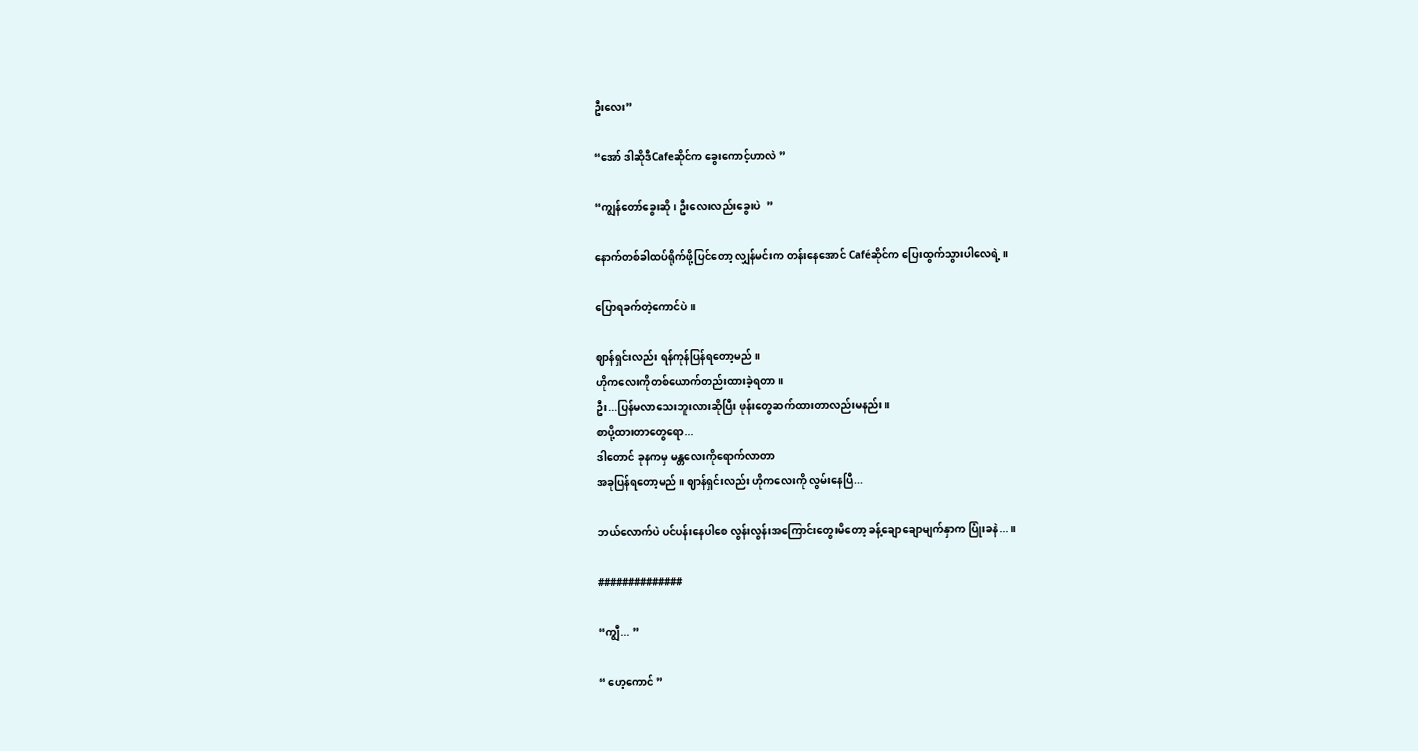ဦးလေး”

“အော် ဒါဆိုဒီCafeဆိုင်က ခွေးကောင့်ဟာလဲ ”

“ကျွန်တော်ခွေးဆို ၊ ဦးလေးလည်းခွေးပဲ  ”

နောက်တစ်ခါထပ်‌ရိုက်ဖို့ပြင်တော့ လျှန်မင်းက တန်းနေအောင် Caféဆိုင်က ပြေးထွက်သွားပါလေရဲ့ ။

ပြောရခက်တဲ့ကောင်ပဲ ။

ဈာန်ရှင်းလည်း ရန်ကုန်ပြန်ရတော့မည် ။
ဟိုကလေးကိုတစ်ယောက်တည်းထားခဲ့ရတာ ။
ဦး...ပြန်မလာသေးဘူးလားဆိုပြီး ဖုန်းတွေဆက်ထားတာလည်းမနည်း ။
စာပို့ထားတာတွေရော...
ဒါတောင် ခုနကမှ မန္တလေးကိုရောက်လာတာ
အခု‌ပြန်ရတော့မည် ။ ဈာန်ရှင်းလည်း ဟိုကလေးကို လွမ်းနေပြီ...

ဘယ်လောက်ပဲ ပင်ပန်းနေပါစေ လွန်းလွန်းအကြောင်းတွေးမိတော့ ခန့်ချောချောမျက်နှာ‌က ပြုံးခနဲ...။

##############

“ကျွီ... ”

“ ဟေ့ကောင် ”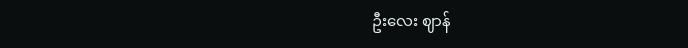ဦးလေး ဈာန်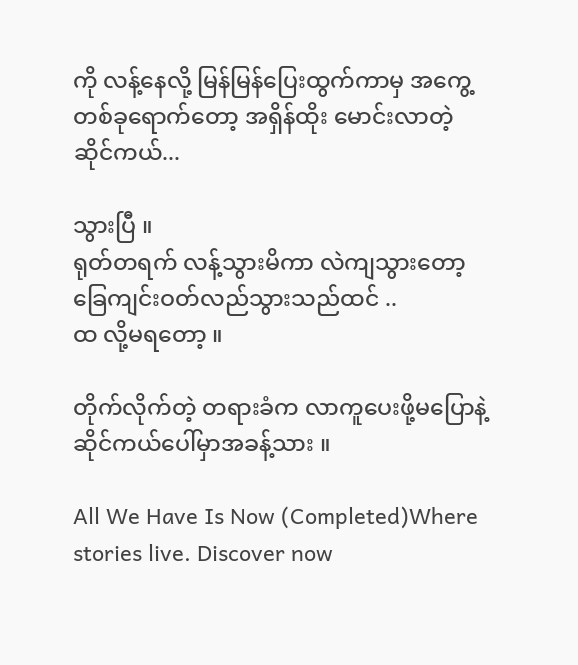ကို ‌လန့်နေလို့ မြန်မြန်ပြေးထွက်ကာမှ အကွေ့တစ်ခုရောက်တော့ အရှိန်ထိုး မောင်းလာတဲ့ ဆိုင်ကယ်...

သွားပြီ ။
ရုတ်တရက် ‌လန့်သွားမိကာ လဲကျသွားတော့
ခြေကျင်းဝတ်လည်သွားသည်ထင် ..
ထ လို့မရတော့ ။

တိုက်လိုက်တဲ့ တရားခံက လာကူပေးဖို့မပြောနဲ့
ဆိုင်ကယ်ပေါ်မှာအခန့်သား ။

All We Have Is Now (Completed)Where stories live. Discover now